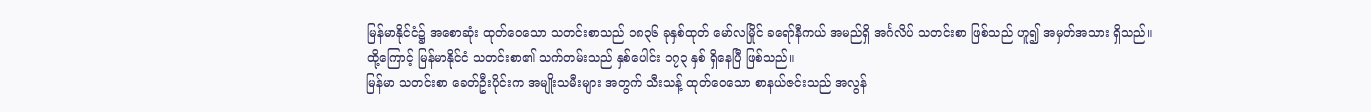မြန်မာနိုင်ငံ၌ အစောဆုံး ထုတ်ဝေသော သတင်းစာသည် ၁၈၃၆ ခုနှစ်ထုတ် မော်လမြိုင် ခရော်နီကယ် အမည်ရှိ အင်္ဂလိပ် သတင်းစာ ဖြစ်သည် ဟူ၍ အမှတ်အသား ရှိသည်။
ထို့ကြောင့် မြန်မာနိုင်ငံ သတင်းစာ၏ သက်တမ်းသည် နှစ်ပေါင်း ၁၇၃ နှစ် ရှိနေပြီ ဖြစ်သည်။
မြန်မာ သတင်းစာ ခေတ်ဦးပိုင်းက အမျိုးသမီးများ အတွက် သီးသန့် ထုတ်ဝေသော စာနယ်ဇင်းသည် အလွန်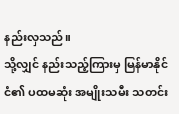နည်းလှသည်။
သို့လျှင် နည်းသည့်ကြားမှ မြန်မာနိုင်ငံ၏ ပထမဆုံး အမျိုးသမီး သတင်း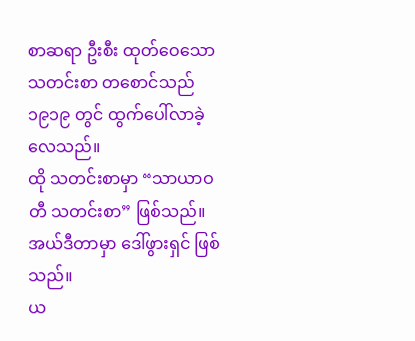စာဆရာ ဦးစီး ထုတ်ဝေသော သတင်းစာ တစောင်သည် ၁၉၁၉ တွင် ထွက်ပေါ်လာခဲ့လေသည်။
ထို သတင်းစာမှာ “သာယာဝတီ သတင်းစာ” ဖြစ်သည်။ အယ်ဒီတာမှာ ဒေါ်ဖွားရှင် ဖြစ်သည်။
ယ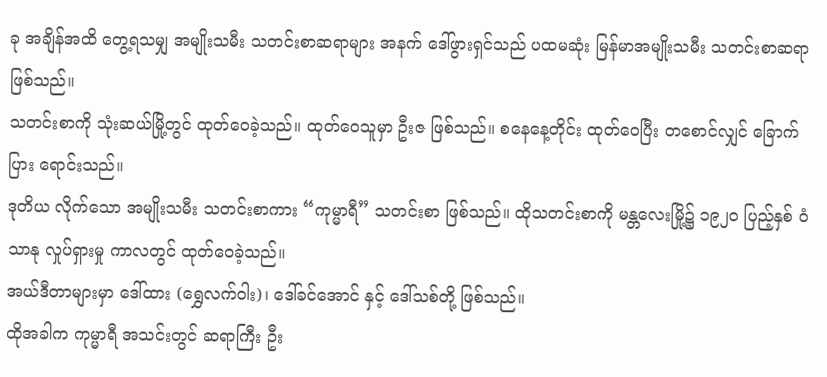ခု အချိန်အထိ တွေ့ရသမျှ အမျိုးသမီး သတင်းစာဆရာများ အနက် ဒေါ်ဖွားရှင်သည် ပထမဆုံး မြန်မာအမျိုးသမီး သတင်းစာဆရာ ဖြစ်သည်။
သတင်းစာကို သုံးဆယ်မြို့တွင် ထုတ်ဝေခဲ့သည်။ ထုတ်ဝေသူမှာ ဦးဇ ဖြစ်သည်။ စနေနေ့တိုင်း ထုတ်ဝေပြီး တစောင်လျှင် ခြောက်ပြား ရောင်းသည်။
ဒုတိယ လိုက်သော အမျိုးသမီး သတင်းစာကား “ကုမ္မာရီ” သတင်းစာ ဖြစ်သည်။ ထိုသတင်းစာကို မန္တလေးမြို့၌ ၁၉၂၀ ပြည့်နှစ် ဝံသာနု လှုပ်ရှားမှု ကာလတွင် ထုတ်ဝေခဲ့သည်။
အယ်ဒီတာများမှာ ဒေါ်ထား (ရွှေလက်ဝါး)၊ ဒေါ်ခင်အောင် နှင့် ဒေါ်သစ်တို့ ဖြစ်သည်။
ထိုအခါက ကုမ္မာရီ အသင်းတွင် ဆရာကြီး ဦး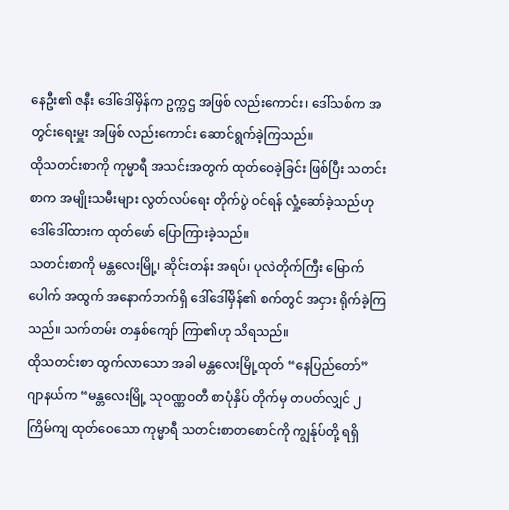နေဦး၏ ဇနီး ဒေါ်ဒေါ်မှိန်က ဥက္ကဌ အဖြစ် လည်းကောင်း၊ ဒေါ်သစ်က အတွင်းရေးမှူး အဖြစ် လည်းကောင်း ဆောင်ရွက်ခဲ့ကြသည်။
ထိုသတင်းစာကို ကုမ္မာရီ အသင်းအတွက် ထုတ်ဝေခဲ့ခြင်း ဖြစ်ပြီး သတင်းစာက အမျိုးသမီးများ လွတ်လပ်ရေး တိုက်ပွဲ ဝင်ရန် လှုံ့ဆော်ခဲ့သည်ဟု ဒေါ်ဒေါ်ထားက ထုတ်ဖော် ပြောကြားခဲ့သည်။
သတင်းစာကို မန္တလေးမြို့၊ ဆိုင်းတန်း အရပ်၊ ပုလဲတိုက်ကြီး မြောက်ပေါက် အထွက် အနောက်ဘက်ရှိ ဒေါ်ဒေါ်မှိန်၏ စက်တွင် အငှား ရိုက်ခဲ့ကြသည်။ သက်တမ်း တနှစ်ကျော် ကြာ၏ဟု သိရသည်။
ထိုသတင်းစာ ထွက်လာသော အခါ မန္တလေးမြို့ထုတ် “နေပြည်တော်” ဂျာနယ်က “မန္တလေးမြို့ သုဝဏ္ဏဝတီ စာပုံနှိပ် တိုက်မှ တပတ်လျှင် ၂ ကြိမ်ကျ ထုတ်ဝေသော ကုမ္မာရီ သတင်းစာတစောင်ကို ကျွန်ုပ်တို့ ရရှိ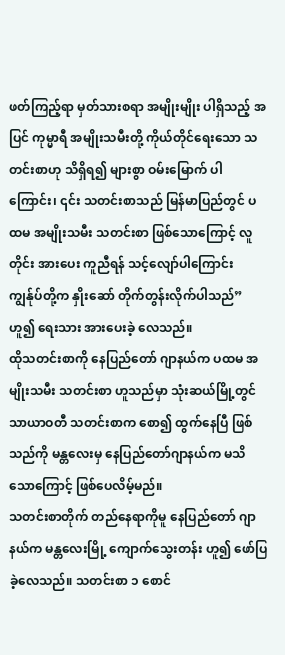ဖတ်ကြည့်ရာ မှတ်သားစရာ အမျိုးမျိုး ပါရှိသည့် အပြင် ကုမ္မာရီ အမျိုးသမီးတို့ ကိုယ်တိုင်ရေးသော သတင်းစာဟု သိရှိရ၍ များစွာ ဝမ်းမြောက် ပါကြောင်း၊ ၎င်း သတင်းစာသည် မြန်မာပြည်တွင် ပထမ အမျိုးသမီး သတင်းစာ ဖြစ်သောကြောင့် လူတိုင်း အားပေး ကူညီရန် သင့်လျော်ပါကြောင်း ကျွန်ုပ်တို့က နှိုးဆော် တိုက်တွန်းလိုက်ပါသည်” ဟူ၍ ရေးသား အားပေးခဲ့ လေသည်။
ထိုသတင်းစာကို နေပြည်တော် ဂျာနယ်က ပထမ အမျိုးသမီး သတင်းစာ ဟူသည်မှာ သုံးဆယ်မြို့တွင် သာယာဝတီ သတင်းစာက စော၍ ထွက်နေပြီ ဖြစ်သည်ကို မန္တလေးမှ နေပြည်တော်ဂျာနယ်က မသိသောကြောင့် ဖြစ်ပေလိမ့်မည်။
သတင်းစာတိုက် တည်နေရာကိုမူ နေပြည်တော် ဂျာနယ်က မန္တလေးမြို့ ကျောက်သွေးတန်း ဟူ၍ ဖော်ပြခဲ့လေသည်။ သတင်းစာ ၁ စောင်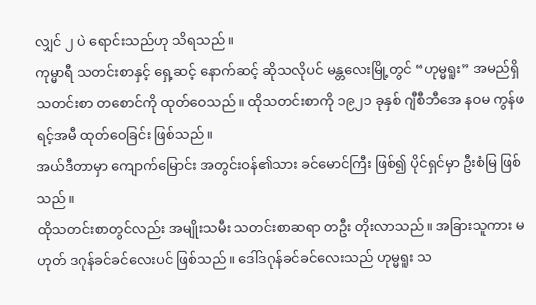လျှင် ၂ ပဲ ရောင်းသည်ဟု သိရသည်။
ကုမ္မာရီ သတင်းစာနှင့် ရှေ့ဆင့် နောက်ဆင့် ဆိုသလိုပင် မန္တလေးမြို့တွင် “ဟုမ္မရူး” အမည်ရှိ သတင်းစာ တစောင်ကို ထုတ်ဝေသည်။ ထိုသတင်းစာကို ၁၉၂၁ ခုနှစ် ဂျီစီဘီအေ နဝမ ကွန်ဖရင့်အမီ ထုတ်ဝေခြင်း ဖြစ်သည်။
အယ်ဒီတာမှာ ကျောက်မြောင်း အတွင်းဝန်၏သား ခင်မောင်ကြီး ဖြစ်၍ ပိုင်ရှင်မှာ ဦးစံမြ ဖြစ်သည်။
ထိုသတင်းစာတွင်လည်း အမျိုးသမီး သတင်းစာဆရာ တဦး တိုးလာသည်။ အခြားသူကား မဟုတ် ဒဂုန်ခင်ခင်လေးပင် ဖြစ်သည်။ ဒေါ်ဒဂုန်ခင်ခင်လေးသည် ဟုမ္မရူး သ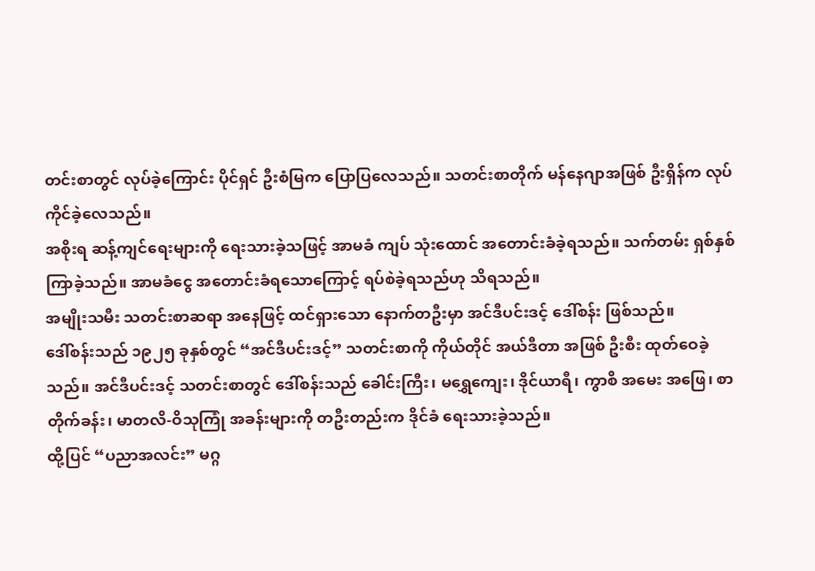တင်းစာတွင် လုပ်ခဲ့ကြောင်း ပိုင်ရှင် ဦးစံမြက ပြောပြလေသည်။ သတင်းစာတိုက် မန်နေဂျာအဖြစ် ဦးရှိန်က လုပ်ကိုင်ခဲ့လေသည်။
အစိုးရ ဆန့်ကျင်ရေးများကို ရေးသားခဲ့သဖြင့် အာမခံ ကျပ် သုံးထောင် အတောင်းခံခဲ့ရသည်။ သက်တမ်း ရှစ်နှစ် ကြာခဲ့သည်။ အာမခံငွေ အတောင်းခံရသောကြောင့် ရပ်စဲခဲ့ရသည်ဟု သိရသည်။
အမျိုးသမီး သတင်းစာဆရာ အနေဖြင့် ထင်ရှားသော နောက်တဦးမှာ အင်ဒီပင်းဒင့် ဒေါ်စန်း ဖြစ်သည်။
ဒေါ်စန်းသည် ၁၉၂၅ ခုနှစ်တွင် “အင်ဒီပင်းဒင့်” သတင်းစာကို ကိုယ်တိုင် အယ်ဒီတာ အဖြစ် ဦးစီး ထုတ်ဝေခဲ့သည်။ အင်ဒီပင်းဒင့် သတင်းစာတွင် ဒေါ်စန်းသည် ခေါင်းကြီး၊ မရွှေကျေး၊ ဒိုင်ယာရီ၊ ကွာစိ အမေး အဖြေ၊ စာတိုက်ခန်း၊ မာတလိ-ဝိသုကြုံ အခန်းများကို တဦးတည်းက ဒိုင်ခံ ရေးသားခဲ့သည်။
ထို့ပြင် “ပညာအလင်း” မဂ္ဂ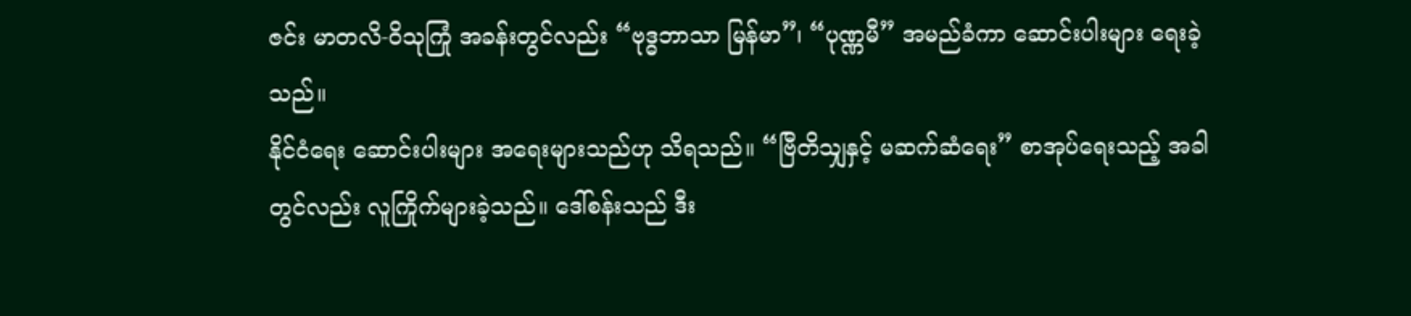ဇင်း မာတလိ-ဝိသုကြုံ အခန်းတွင်လည်း “ဗုဒ္ဓဘာသာ မြန်မာ”၊ “ပုဏ္ဏမီ” အမည်ခံကာ ဆောင်းပါးများ ရေးခဲ့သည်။
နိုင်ငံရေး ဆောင်းပါးများ အရေးများသည်ဟု သိရသည်။ “ဗြီတိသျှနှင့် မဆက်ဆံရေး” စာအုပ်ရေးသည့် အခါတွင်လည်း လူကြိုက်များခဲ့သည်။ ဒေါ်စန်းသည် ဒီး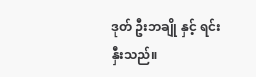ဒုတ် ဦးဘချို နှင့် ရင်းနှီးသည်။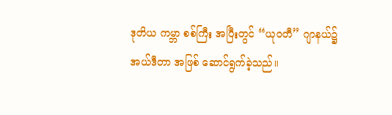ဒုတိယ ကမ္ဘာ စစ်ကြီး အပြီးတွင် “ယုဝတီ” ဂျာနယ်၌ အယ်ဒီတာ အဖြစ် ဆောင်ရွက်ခဲ့သည်။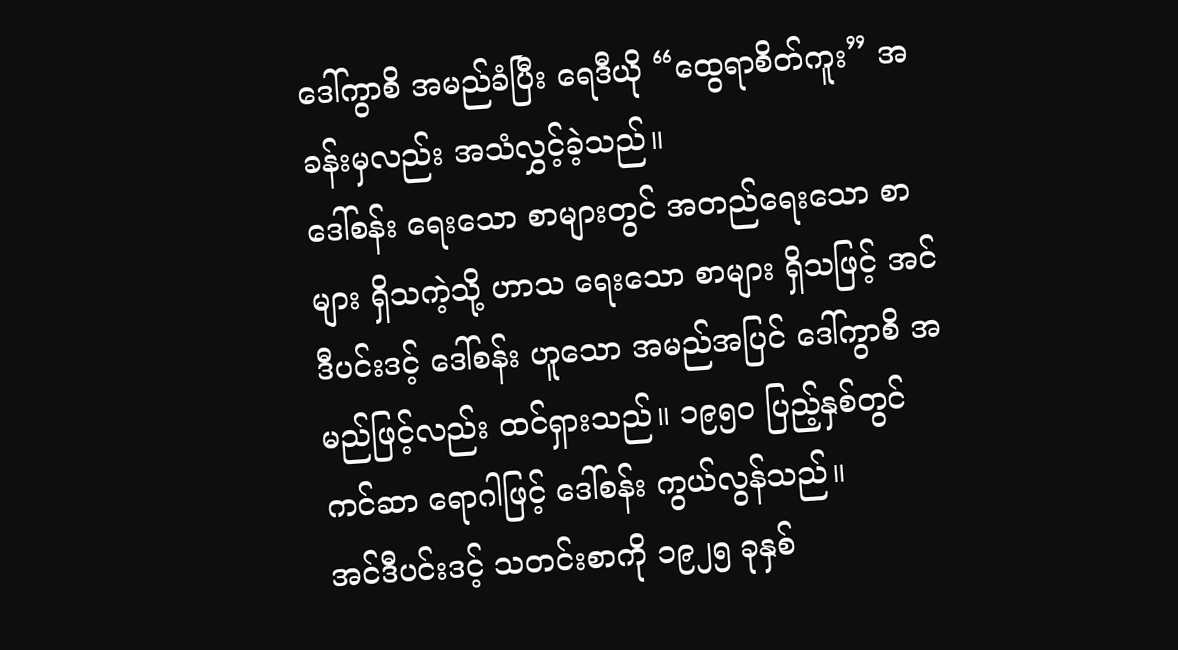ဒေါ်ကွာစိ အမည်ခံပြီး ရေဒီယို “ထွေရာစိတ်ကူး” အခန်းမှလည်း အသံလွှင့်ခဲ့သည်။
ဒေါ်စန်း ရေးသော စာများတွင် အတည်ရေးသော စာများ ရှိသကဲ့သို့ ဟာသ ရေးသော စာများ ရှိသဖြင့် အင်ဒီပင်းဒင့် ဒေါ်စန်း ဟူသော အမည်အပြင် ဒေါ်ကွာစိ အမည်ဖြင့်လည်း ထင်ရှားသည်။ ၁၉၅၀ ပြည့်နှစ်တွင် ကင်ဆာ ရောဂါဖြင့် ဒေါ်စန်း ကွယ်လွန်သည်။
အင်ဒီပင်းဒင့် သတင်းစာကို ၁၉၂၅ ခုနှစ်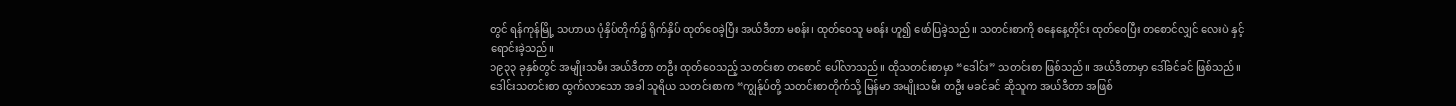တွင် ရန်ကုန်မြို့ သဟာယ ပုံနှိပ်တိုက်၌ ရိုက်နှိပ် ထုတ်ဝေခဲ့ပြီး အယ်ဒီတာ မစန်း၊ ထုတ်ဝေသူ မစန်း ဟူ၍ ဖော်ပြခဲ့သည်။ သတင်းစာကို စနေနေ့တိုင်း ထုတ်ဝေပြီး တစောင်လျှင် လေးပဲ နှင့် ရောင်းခဲ့သည်။
၁၉၃၃ ခုနှစ်တွင် အမျိုးသမီး အယ်ဒီတာ တဦး ထုတ်ဝေသည့် သတင်းစာ တစောင် ပေါ်လာသည်။ ထိုသတင်းစာမှာ “ဒေါင်း” သတင်းစာ ဖြစ်သည်။ အယ်ဒီတာမှာ ဒေါ်ခင်ခင် ဖြစ်သည်။
ဒေါင်းသတင်းစာ ထွက်လာသော အခါ သူရိယ သတင်းစာက “ကျွန်ုပ်တို့ သတင်းစာတိုက်သို့ မြန်မာ အမျိုးသမီး တဦး မခင်ခင် ဆိုသူက အယ်ဒီတာ အဖြစ်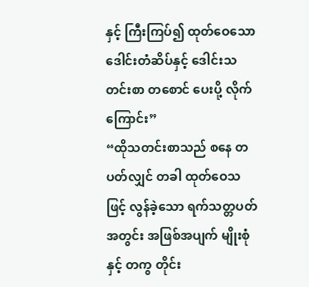နှင့် ကြီးကြပ်၍ ထုတ်ဝေသော ဒေါင်းတံဆိပ်နှင့် ဒေါင်းသတင်းစာ တစောင် ပေးပို့ လိုက်ကြောင်း”
“ထိုသတင်းစာသည် စနေ တပတ်လျှင် တခါ ထုတ်ဝေသဖြင့် လွန်ခဲ့သော ရက်သတ္တပတ် အတွင်း အဖြစ်အပျက် မျိုးစုံနှင့် တကွ တိုင်း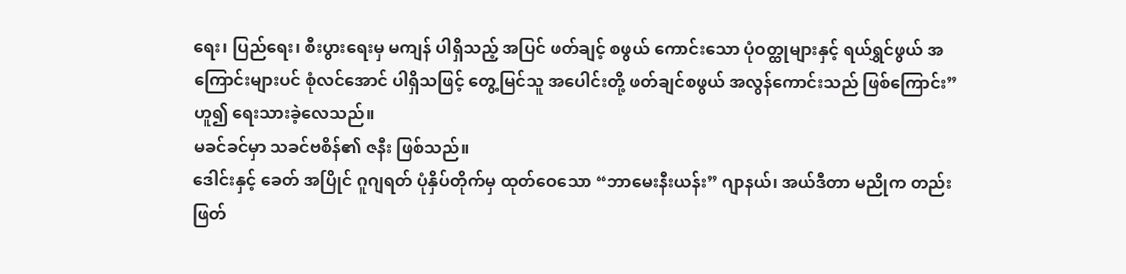ရေး၊ ပြည်ရေး၊ စီးပွားရေးမှ မကျန် ပါရှိသည့် အပြင် ဖတ်ချင့် စဖွယ် ကောင်းသော ပုံဝတ္ထုများနှင့် ရယ်ရွှင်ဖွယ် အကြောင်းများပင် စုံလင်အောင် ပါရှိသဖြင့် တွေ့မြင်သူ အပေါင်းတို့ ဖတ်ချင်စဖွယ် အလွန်ကောင်းသည် ဖြစ်ကြောင်း” ဟူ၍ ရေးသားခဲ့လေသည်။
မခင်ခင်မှာ သခင်ဗစိန်၏ ဇနီး ဖြစ်သည်။
ဒေါင်းနှင့် ခေတ် အပြိုင် ဂူဂျရတ် ပုံနှိပ်တိုက်မှ ထုတ်ဝေသော “ဘာမေးနီးယန်း” ဂျာနယ်၊ အယ်ဒီတာ မညိုက တည်းဖြတ်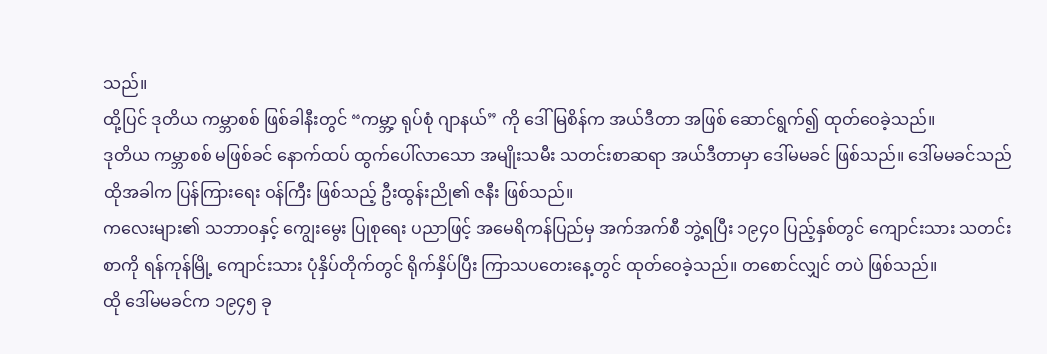သည်။
ထို့ပြင် ဒုတိယ ကမ္ဘာစစ် ဖြစ်ခါနီးတွင် “ကမ္ဘာ့ ရုပ်စုံ ဂျာနယ်” ကို ဒေါ်မြစိန်က အယ်ဒီတာ အဖြစ် ဆောင်ရွက်၍ ထုတ်ဝေခဲ့သည်။
ဒုတိယ ကမ္ဘာစစ် မဖြစ်ခင် နောက်ထပ် ထွက်ပေါ်လာသော အမျိုးသမီး သတင်းစာဆရာ အယ်ဒီတာမှာ ဒေါ်မမခင် ဖြစ်သည်။ ဒေါ်မမခင်သည် ထိုအခါက ပြန်ကြားရေး ဝန်ကြီး ဖြစ်သည့် ဦးထွန်းညို၏ ဇနီး ဖြစ်သည်။
ကလေးများ၏ သဘာဝနှင့် ကျွေးမွေး ပြုစုရေး ပညာဖြင့် အမေရိကန်ပြည်မှ အက်အက်စီ ဘွဲ့ရပြီး ၁၉၄၀ ပြည့်နှစ်တွင် ကျောင်းသား သတင်းစာကို ရန်ကုန်မြို့ ကျောင်းသား ပုံနှိပ်တိုက်တွင် ရိုက်နှိပ်ပြီး ကြာသပတေးနေ့တွင် ထုတ်ဝေခဲ့သည်။ တစောင်လျှင် တပဲ ဖြစ်သည်။
ထို ဒေါ်မမခင်က ၁၉၄၅ ခု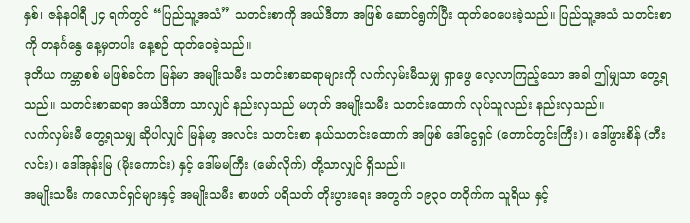နှစ်၊ ဇန်နဝါရီ ၂၄ ရက်တွင် “ပြည်သူ့အသံ” သတင်းစာကို အယ်ဒီတာ အဖြစ် ဆောင်ရွက်ပြီး ထုတ်ဝေပေးခဲ့သည်။ ပြည်သူ့အသံ သတင်းစာကို တနင်္ဂနွေ နေ့မှတပါး နေ့စဉ် ထုတ်ဝေခဲ့သည်။
ဒုတိယ ကမ္ဘာစစ် မဖြစ်ခင်က မြန်မာ အမျိုးသမီး သတင်းစာဆရာများကို လက်လှမ်းမီသမျှ ရှာဖွေ လေ့လာကြည့်သော အခါ ဤမျှသာ တွေ့ရသည်။ သတင်းစာဆရာ အယ်ဒီတာ သာလျှင် နည်းလှသည် မဟုတ် အမျိုးသမီး သတင်းထောက် လုပ်သူလည်း နည်းလှသည်။
လက်လှမ်းမီ တွေ့ရသမျှ ဆိုပါလျှင် မြန်မာ့ အလင်း သတင်းစာ နယ်သတင်းထောက် အဖြစ် ဒေါ်ငွေရှင် (တောင်တွင်းကြီး)၊ ဒေါ်ဖွားစိန် (ဘီးလင်း)၊ ဒေါ်အုန်းမြ (မိုးကောင်း) နှင့် ဒေါ်မမကြီး (မော်လိုက်) တို့သာလျှင် ရှိသည်။
အမျိုးသမီး ကလောင်ရှင်များနှင့် အမျိုးသမီး စာဖတ် ပရိသတ် တိုးပွားရေး အတွက် ၁၉၃၀ တဝိုက်က သူရိယ နှင့်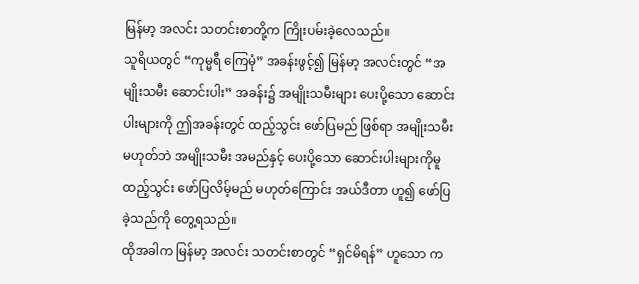မြန်မာ့ အလင်း သတင်းစာတို့က ကြိုးပမ်းခဲ့လေသည်။
သူရိယတွင် “ကုမ္မရီ ကြေမုံ” အခန်းဖွင့်၍ မြန်မာ့ အလင်းတွင် “အမျိုးသမီး ဆောင်းပါး” အခန်း၌ အမျိုးသမီးများ ပေးပို့သော ဆောင်းပါးများကို ဤအခန်းတွင် ထည့်သွင်း ဖော်ပြမည် ဖြစ်ရာ အမျိုးသမီး မဟုတ်ဘဲ အမျိုးသမီး အမည်နှင့် ပေးပို့သော ဆောင်းပါးများကိုမူ ထည့်သွင်း ဖော်ပြလိမ့်မည် မဟုတ်ကြောင်း အယ်ဒီတာ ဟူ၍ ဖော်ပြခဲ့သည်ကို တွေ့ရသည်။
ထိုအခါက မြန်မာ့ အလင်း သတင်းစာတွင် “ရှင်မိရန်” ဟူသော က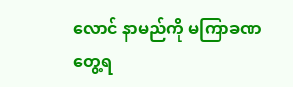လောင် နာမည်ကို မကြာခဏ တွေ့ရ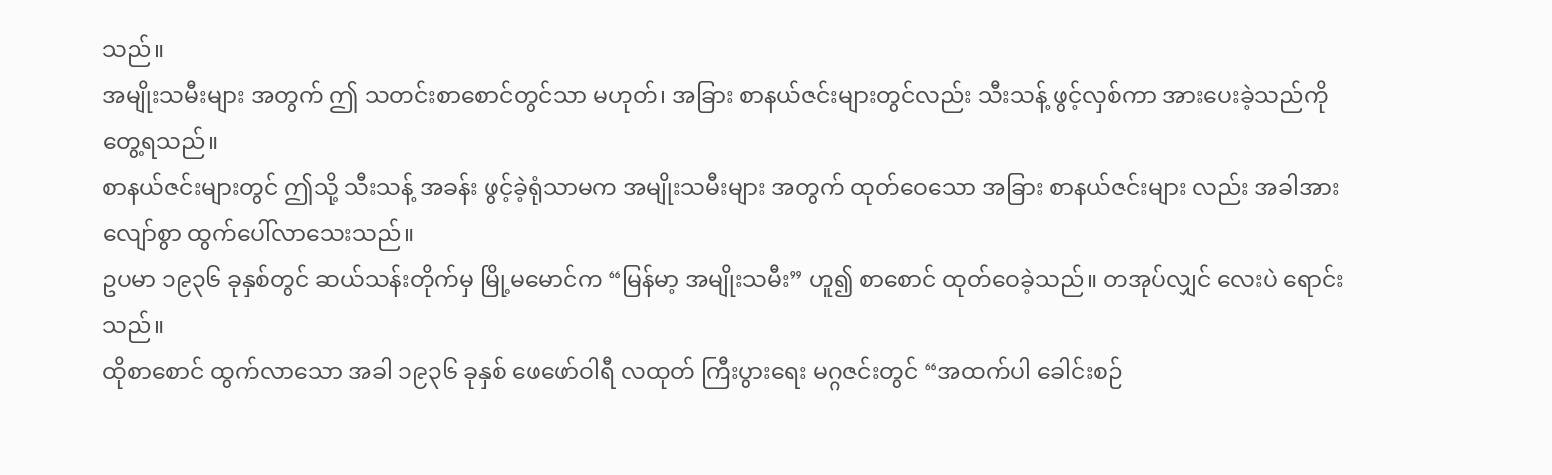သည်။
အမျိုးသမီးများ အတွက် ဤ သတင်းစာစောင်တွင်သာ မဟုတ်၊ အခြား စာနယ်ဇင်းများတွင်လည်း သီးသန့် ဖွင့်လှစ်ကာ အားပေးခဲ့သည်ကို တွေ့ရသည်။
စာနယ်ဇင်းများတွင် ဤသို့ သီးသန့် အခန်း ဖွင့်ခဲ့ရုံသာမက အမျိုးသမီးများ အတွက် ထုတ်ဝေသော အခြား စာနယ်ဇင်းများ လည်း အခါအားလျော်စွာ ထွက်ပေါ်လာသေးသည်။
ဥပမာ ၁၉၃၆ ခုနှစ်တွင် ဆယ်သန်းတိုက်မှ မြို့မမောင်က “မြန်မာ့ အမျိုးသမီး” ဟူ၍ စာစောင် ထုတ်ဝေခဲ့သည်။ တအုပ်လျှင် လေးပဲ ရောင်းသည်။
ထိုစာစောင် ထွက်လာသော အခါ ၁၉၃၆ ခုနှစ် ဖေဖော်ဝါရီ လထုတ် ကြီးပွားရေး မဂ္ဂဇင်းတွင် “အထက်ပါ ခေါင်းစဉ်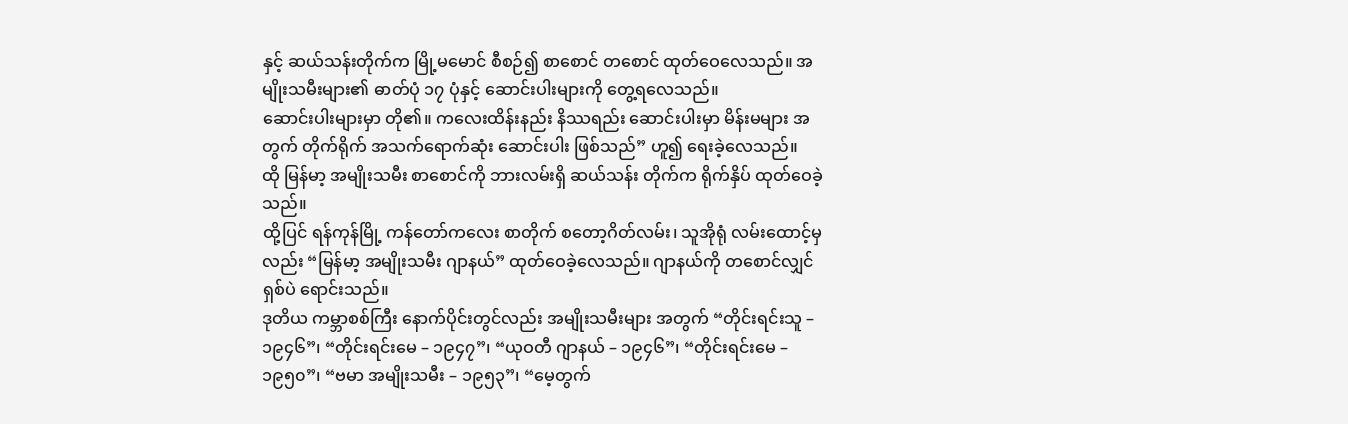နှင့် ဆယ်သန်းတိုက်က မြို့မမောင် စီစဉ်၍ စာစောင် တစောင် ထုတ်ဝေလေသည်။ အမျိုးသမီးများ၏ ဓာတ်ပုံ ၁၇ ပုံနှင့် ဆောင်းပါးများကို တွေ့ရလေသည်။
ဆောင်းပါးများမှာ တို၏။ ကလေးထိန်းနည်း နိဿရည်း ဆောင်းပါးမှာ မိန်းမများ အတွက် တိုက်ရိုက် အသက်ရောက်ဆုံး ဆောင်းပါး ဖြစ်သည်” ဟူ၍ ရေးခဲ့လေသည်။
ထို မြန်မာ့ အမျိုးသမီး စာစောင်ကို ဘားလမ်းရှိ ဆယ်သန်း တိုက်က ရိုက်နှိပ် ထုတ်ဝေခဲ့သည်။
ထို့ပြင် ရန်ကုန်မြို့ ကန်တော်ကလေး စာတိုက် စတော့ဂိတ်လမ်း၊ သူအိုရုံ လမ်းထောင့်မှလည်း “မြန်မာ့ အမျိုးသမီး ဂျာနယ်” ထုတ်ဝေခဲ့လေသည်။ ဂျာနယ်ကို တစောင်လျှင် ရှစ်ပဲ ရောင်းသည်။
ဒုတိယ ကမ္ဘာစစ်ကြီး နောက်ပိုင်းတွင်လည်း အမျိုးသမီးများ အတွက် “တိုင်းရင်းသူ – ၁၉၄၆”၊ “တိုင်းရင်းမေ – ၁၉၄၇”၊ “ယုဝတီ ဂျာနယ် – ၁၉၄၆”၊ “တိုင်းရင်းမေ – ၁၉၅၀”၊ “ဗမာ အမျိုးသမီး – ၁၉၅၃”၊ “မေ့တွက်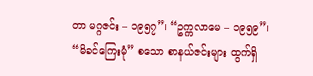တာ မဂ္ဂဇင်း – ၁၉၅၇”၊ “ဥက္ကလာမေ – ၁၉၅၉”၊ “မိခင်ကြေးမုံ” စသော စာနယ်ဇင်းများ ထွက်ရှိ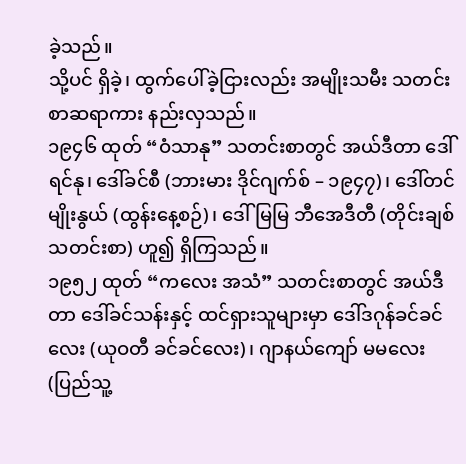ခဲ့သည်။
သို့ပင် ရှိခဲ့၊ ထွက်ပေါ်ခဲ့ငြားလည်း အမျိုးသမီး သတင်းစာဆရာကား နည်းလှသည်။
၁၉၄၆ ထုတ် “ဝံသာနု” သတင်းစာတွင် အယ်ဒီတာ ဒေါ်ရင်နု၊ ဒေါ်ခင်စီ (ဘားမား ဒိုင်ဂျက်စ် – ၁၉၄၇)၊ ဒေါ်တင်မျိုးနွယ် (ထွန်းနေ့စဉ်)၊ ဒေါ်မြမြ ဘီအေဒီတီ (တိုင်းချစ် သတင်းစာ) ဟူ၍ ရှိကြသည်။
၁၉၅၂ ထုတ် “ကလေး အသံ” သတင်းစာတွင် အယ်ဒီတာ ဒေါ်ခင်သန်းနှင့် ထင်ရှားသူများမှာ ဒေါ်ဒဂုန်ခင်ခင်လေး (ယုဝတီ ခင်ခင်လေး)၊ ဂျာနယ်ကျော် မမလေး (ပြည်သူ့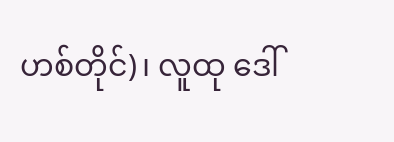ဟစ်တိုင်)၊ လူထု ဒေါ်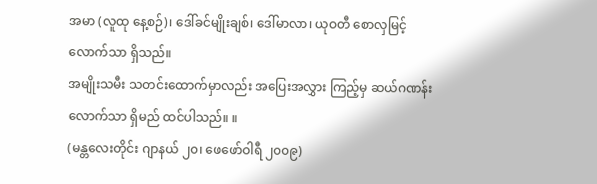အမာ (လူထု နေ့စဉ်)၊ ဒေါ်ခင်မျိုးချစ်၊ ဒေါ်မာလာ၊ ယုဝတီ စောလှမြင့် လောက်သာ ရှိသည်။
အမျိုးသမီး သတင်းထောက်မှာလည်း အပြေးအလွှား ကြည့်မှ ဆယ်ဂဏန်း လောက်သာ ရှိမည် ထင်ပါသည်။ ။
(မန္တလေးတိုင်း ဂျာနယ် ၂၀၊ ဖေဖော်ဝါရီ ၂၀၀၉)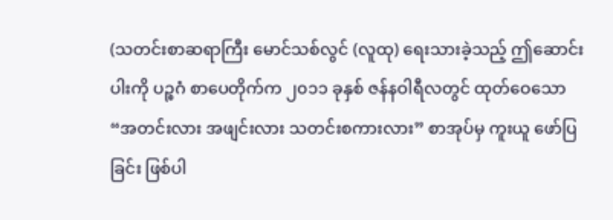(သတင်းစာဆရာကြီး မောင်သစ်လွင် (လူထု) ရေးသားခဲ့သည့် ဤဆောင်းပါးကို ပဉ္စဂံ စာပေတိုက်က ၂၀၁၁ ခုနှစ် ဇန်နဝါရီလတွင် ထုတ်ဝေသော “အတင်းလား အဖျင်းလား သတင်းစကားလား” စာအုပ်မှ ကူးယူ ဖော်ပြခြင်း ဖြစ်ပါ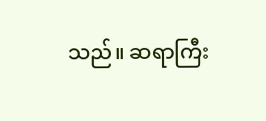သည်။ ဆရာကြီး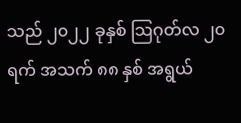သည် ၂၀၂၂ ခုနှစ် သြဂုတ်လ ၂၀ ရက် အသက် ၈၈ နှစ် အရွယ်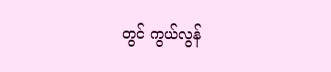တွင် ကွယ်လွန်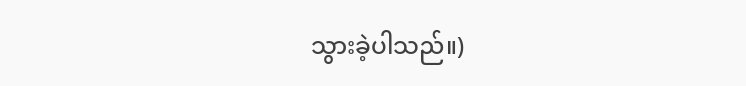သွားခဲ့ပါသည်။)